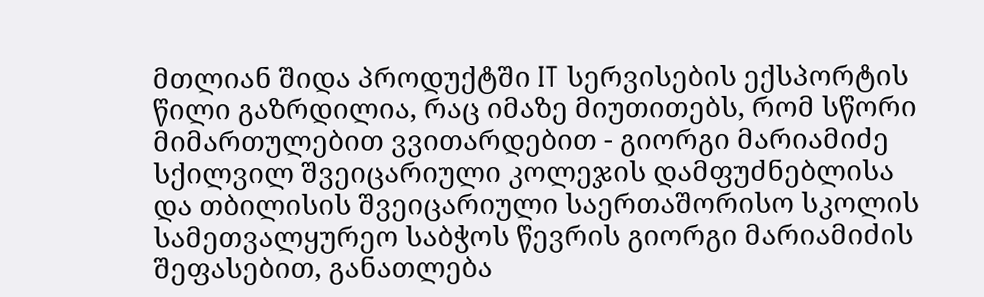მთლიან შიდა პროდუქტში IT სერვისების ექსპორტის წილი გაზრდილია, რაც იმაზე მიუთითებს, რომ სწორი მიმართულებით ვვითარდებით - გიორგი მარიამიძე
სქილვილ შვეიცარიული კოლეჯის დამფუძნებლისა და თბილისის შვეიცარიული საერთაშორისო სკოლის სამეთვალყურეო საბჭოს წევრის გიორგი მარიამიძის შეფასებით, განათლება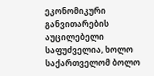ეკონომიკური განვითარების აუცილებელი საფუძველია, ხოლო საქართველომ ბოლო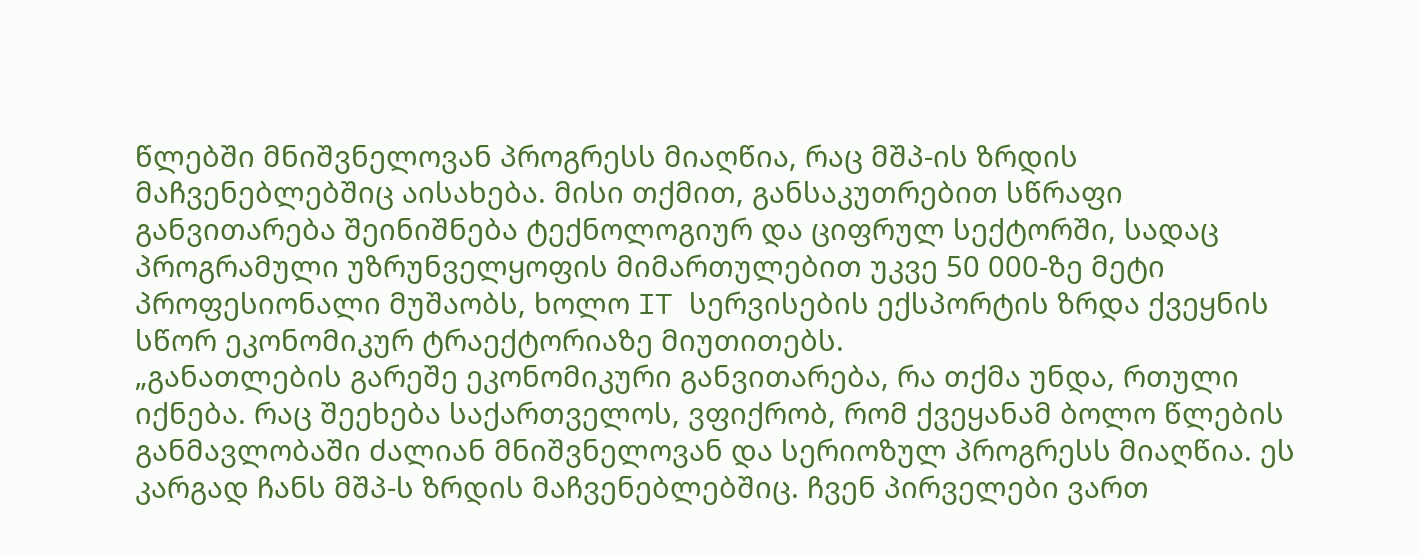წლებში მნიშვნელოვან პროგრესს მიაღწია, რაც მშპ-ის ზრდის მაჩვენებლებშიც აისახება. მისი თქმით, განსაკუთრებით სწრაფი განვითარება შეინიშნება ტექნოლოგიურ და ციფრულ სექტორში, სადაც პროგრამული უზრუნველყოფის მიმართულებით უკვე 50 000-ზე მეტი პროფესიონალი მუშაობს, ხოლო IT სერვისების ექსპორტის ზრდა ქვეყნის სწორ ეკონომიკურ ტრაექტორიაზე მიუთითებს.
„განათლების გარეშე ეკონომიკური განვითარება, რა თქმა უნდა, რთული იქნება. რაც შეეხება საქართველოს, ვფიქრობ, რომ ქვეყანამ ბოლო წლების განმავლობაში ძალიან მნიშვნელოვან და სერიოზულ პროგრესს მიაღწია. ეს კარგად ჩანს მშპ-ს ზრდის მაჩვენებლებშიც. ჩვენ პირველები ვართ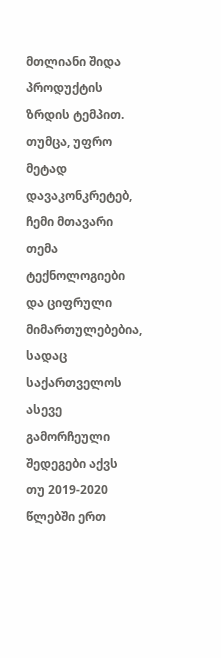მთლიანი შიდა პროდუქტის ზრდის ტემპით. თუმცა, უფრო მეტად დავაკონკრეტებ, ჩემი მთავარი თემა ტექნოლოგიები და ციფრული მიმართულებებია, სადაც საქართველოს ასევე გამორჩეული შედეგები აქვს
თუ 2019-2020 წლებში ერთ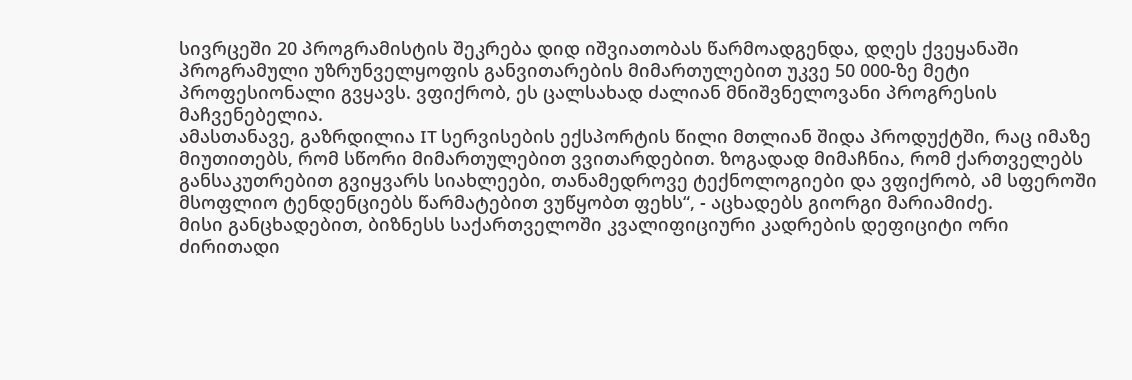სივრცეში 20 პროგრამისტის შეკრება დიდ იშვიათობას წარმოადგენდა, დღეს ქვეყანაში პროგრამული უზრუნველყოფის განვითარების მიმართულებით უკვე 50 000-ზე მეტი პროფესიონალი გვყავს. ვფიქრობ, ეს ცალსახად ძალიან მნიშვნელოვანი პროგრესის მაჩვენებელია.
ამასთანავე, გაზრდილია IT სერვისების ექსპორტის წილი მთლიან შიდა პროდუქტში, რაც იმაზე მიუთითებს, რომ სწორი მიმართულებით ვვითარდებით. ზოგადად მიმაჩნია, რომ ქართველებს განსაკუთრებით გვიყვარს სიახლეები, თანამედროვე ტექნოლოგიები და ვფიქრობ, ამ სფეროში მსოფლიო ტენდენციებს წარმატებით ვუწყობთ ფეხს“, - აცხადებს გიორგი მარიამიძე.
მისი განცხადებით, ბიზნესს საქართველოში კვალიფიციური კადრების დეფიციტი ორი ძირითადი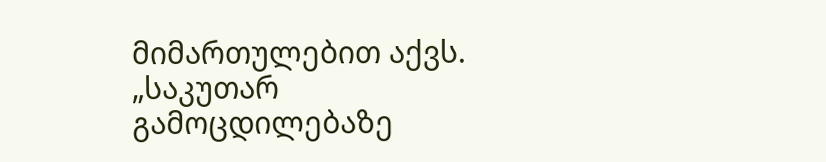მიმართულებით აქვს.
„საკუთარ გამოცდილებაზე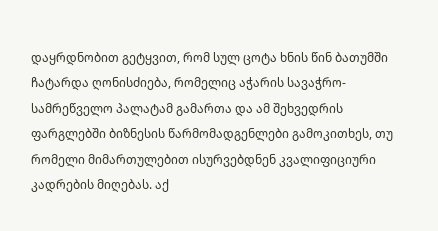დაყრდნობით გეტყვით, რომ სულ ცოტა ხნის წინ ბათუმში ჩატარდა ღონისძიება, რომელიც აჭარის სავაჭრო-სამრეწველო პალატამ გამართა და ამ შეხვედრის ფარგლებში ბიზნესის წარმომადგენლები გამოკითხეს, თუ რომელი მიმართულებით ისურვებდნენ კვალიფიციური კადრების მიღებას. აქ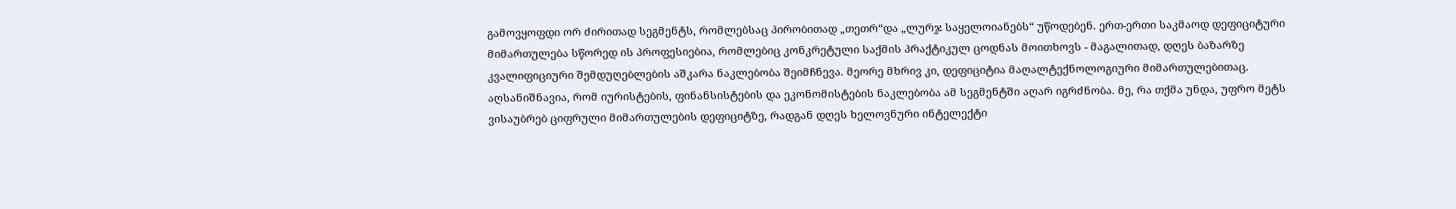გამოვყოფდი ორ ძირითად სეგმენტს, რომლებსაც პირობითად „თეთრ“და „ლურჯ საყელოიანებს“ უწოდებენ. ერთ-ერთი საკმაოდ დეფიციტური მიმართულება სწორედ ის პროფესიებია, რომლებიც კონკრეტული საქმის პრაქტიკულ ცოდნას მოითხოვს - მაგალითად, დღეს ბაზარზე კვალიფიციური შემდუღებლების აშკარა ნაკლებობა შეიმჩნევა. მეორე მხრივ კი, დეფიციტია მაღალტექნოლოგიური მიმართულებითაც. აღსანიშნავია, რომ იურისტების, ფინანსისტების და ეკონომისტების ნაკლებობა ამ სეგმენტში აღარ იგრძნობა. მე, რა თქმა უნდა, უფრო მეტს ვისაუბრებ ციფრული მიმართულების დეფიციტზე, რადგან დღეს ხელოვნური ინტელექტი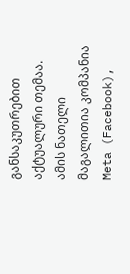განსაკუთრებით აქტუალური თემაა.
ამის ნათელი მაგალითია კომპანია Meta (Facebook),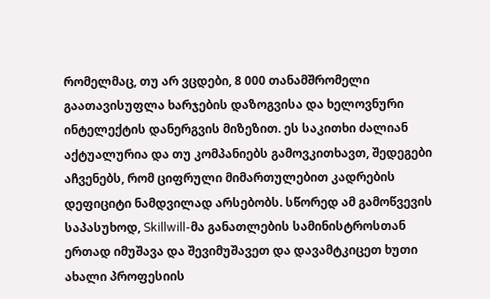რომელმაც, თუ არ ვცდები, 8 000 თანამშრომელი გაათავისუფლა ხარჯების დაზოგვისა და ხელოვნური ინტელექტის დანერგვის მიზეზით. ეს საკითხი ძალიან აქტუალურია და თუ კომპანიებს გამოვკითხავთ, შედეგები აჩვენებს, რომ ციფრული მიმართულებით კადრების დეფიციტი ნამდვილად არსებობს. სწორედ ამ გამოწვევის საპასუხოდ, Skillwill-მა განათლების სამინისტროსთან ერთად იმუშავა და შევიმუშავეთ და დავამტკიცეთ ხუთი ახალი პროფესიის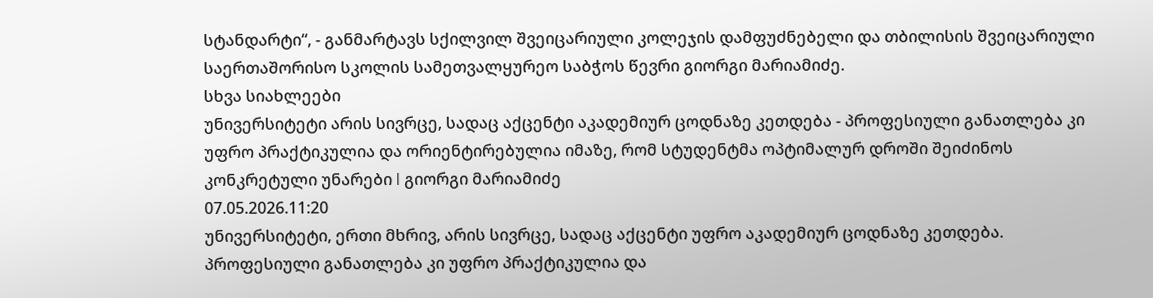სტანდარტი“, - განმარტავს სქილვილ შვეიცარიული კოლეჯის დამფუძნებელი და თბილისის შვეიცარიული საერთაშორისო სკოლის სამეთვალყურეო საბჭოს წევრი გიორგი მარიამიძე.
სხვა სიახლეები
უნივერსიტეტი არის სივრცე, სადაც აქცენტი აკადემიურ ცოდნაზე კეთდება - პროფესიული განათლება კი უფრო პრაქტიკულია და ორიენტირებულია იმაზე, რომ სტუდენტმა ოპტიმალურ დროში შეიძინოს კონკრეტული უნარები l გიორგი მარიამიძე
07.05.2026.11:20
უნივერსიტეტი, ერთი მხრივ, არის სივრცე, სადაც აქცენტი უფრო აკადემიურ ცოდნაზე კეთდება. პროფესიული განათლება კი უფრო პრაქტიკულია და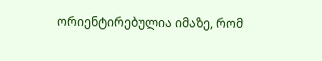ორიენტირებულია იმაზე, რომ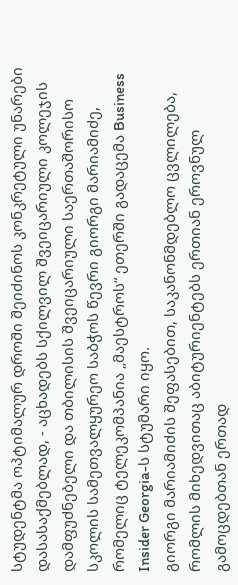სტუდენტმა ოპტიმალურ დროში შეიძინოს კონკრეტული უნარები დასასაქმებლად, - აცხადებს სქილვილ შვეიცარიული კოლეჯის დამფუძნებელი და თბილისის შვეიცარიული საერთაშორისო სკოლის სამეთვალყურეო საბჭოს წევრი გიორგი მარიამიძე, რომელიც ტელეკომპანია „მაესტროს“ ეთერში გადაცემა Business Insider Georgia-ს სტუმარი იყო.
გიორგი მარიამიძის შეფასებით, საკანონმდებლო ცვლილება, რომლის მიხედვითაც აბიტურიენტებს ერთიან ეროვნულ გამოცდებთან ერთად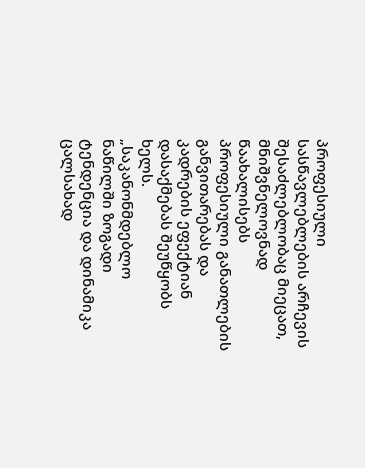პროფესიული სასწავლებლების არჩევის შესაძლებლობაც მიეცათ, მნიშვნელოვნად წაახალისებს პროფესიული განათლების განვითარებას და კადრების ეფექტიან დასაქმებას შეუწყობს ხელს.
„საკანონმდებლო ნაწილში ზოგადი ტენდენცია და დინამიკა ცალსახად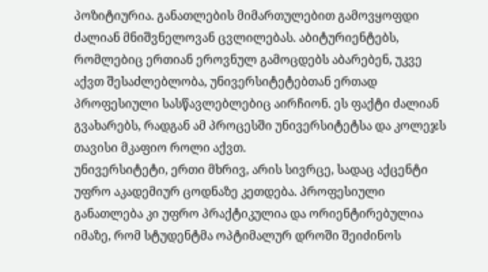პოზიტიურია. განათლების მიმართულებით გამოვყოფდი ძალიან მნიშვნელოვან ცვლილებას. აბიტურიენტებს, რომლებიც ერთიან ეროვნულ გამოცდებს აბარებენ, უკვე აქვთ შესაძლებლობა, უნივერსიტეტებთან ერთად პროფესიული სასწავლებლებიც აირჩიონ. ეს ფაქტი ძალიან გვახარებს, რადგან ამ პროცესში უნივერსიტეტსა და კოლეჯს თავისი მკაფიო როლი აქვთ.
უნივერსიტეტი, ერთი მხრივ, არის სივრცე, სადაც აქცენტი უფრო აკადემიურ ცოდნაზე კეთდება. პროფესიული განათლება კი უფრო პრაქტიკულია და ორიენტირებულია იმაზე, რომ სტუდენტმა ოპტიმალურ დროში შეიძინოს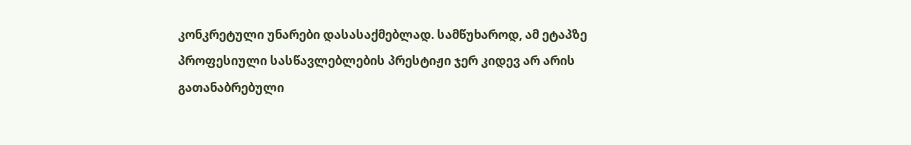კონკრეტული უნარები დასასაქმებლად. სამწუხაროდ, ამ ეტაპზე პროფესიული სასწავლებლების პრესტიჟი ჯერ კიდევ არ არის გათანაბრებული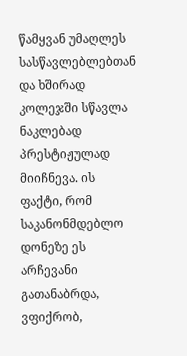წამყვან უმაღლეს სასწავლებლებთან და ხშირად კოლეჯში სწავლა ნაკლებად პრესტიჟულად მიიჩნევა. ის ფაქტი, რომ საკანონმდებლო დონეზე ეს არჩევანი გათანაბრდა, ვფიქრობ,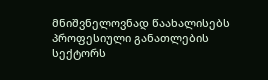მნიშვნელოვნად წაახალისებს პროფესიული განათლების სექტორს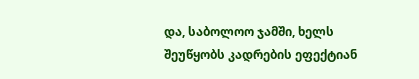და, საბოლოო ჯამში, ხელს შეუწყობს კადრების ეფექტიან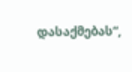დასაქმებას“,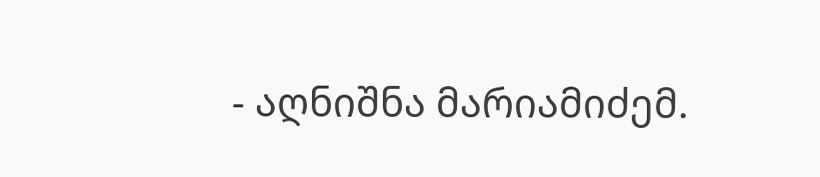- აღნიშნა მარიამიძემ.